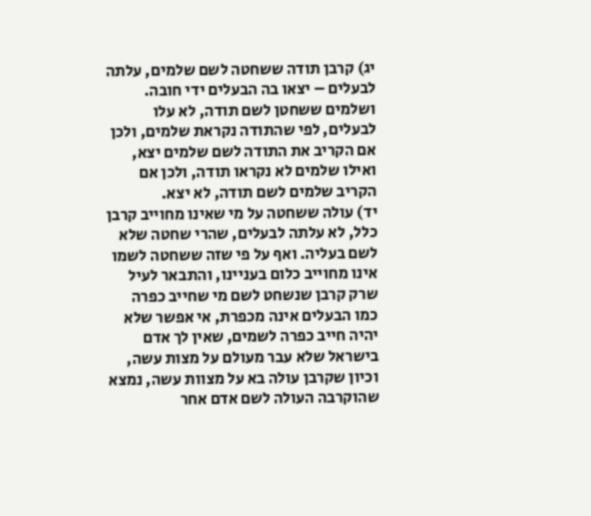יג) קרבן תודה ששחטה לשם שלמים, עלתה לבעלים – יצאו בה הבעלים ידי חובה. ושלמים ששחטן לשם תודה, לא עלו לבעלים, לפי שהתודה נקראת שלמים, ולכן אם הקריב את התודה לשם שלמים יצא, ואילו שלמים לא נקראו תודה, ולכן אם הקריב שלמים לשם תודה, לא יצא.
יד) עולה ששחטה על מי שאינו מחוייב קרבן כלל, לא עלתה לבעלים, שהרי שחטה שלא לשם בעליה. ואף על פי שזה ששחטה לשמו אינו מחוייב כלום בעניינו, והתבאר לעיל שרק קרבן שנשחט לשם מי שחייב כפרה כמו הבעלים אינה מכפרת, אי אפשר שלא יהיה חייב כפרה לשמים, שאין לך אדם בישראל שלא עבר מעולם על מצות עשה, וכיון שקרבן עולה בא על מצוות עשה, נמצא שהוקרבה העולה לשם אדם אחר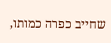שחייב כפרה כמותו,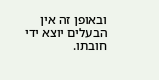ובאופן זה אין הבעלים יוצא ידי חובתו.